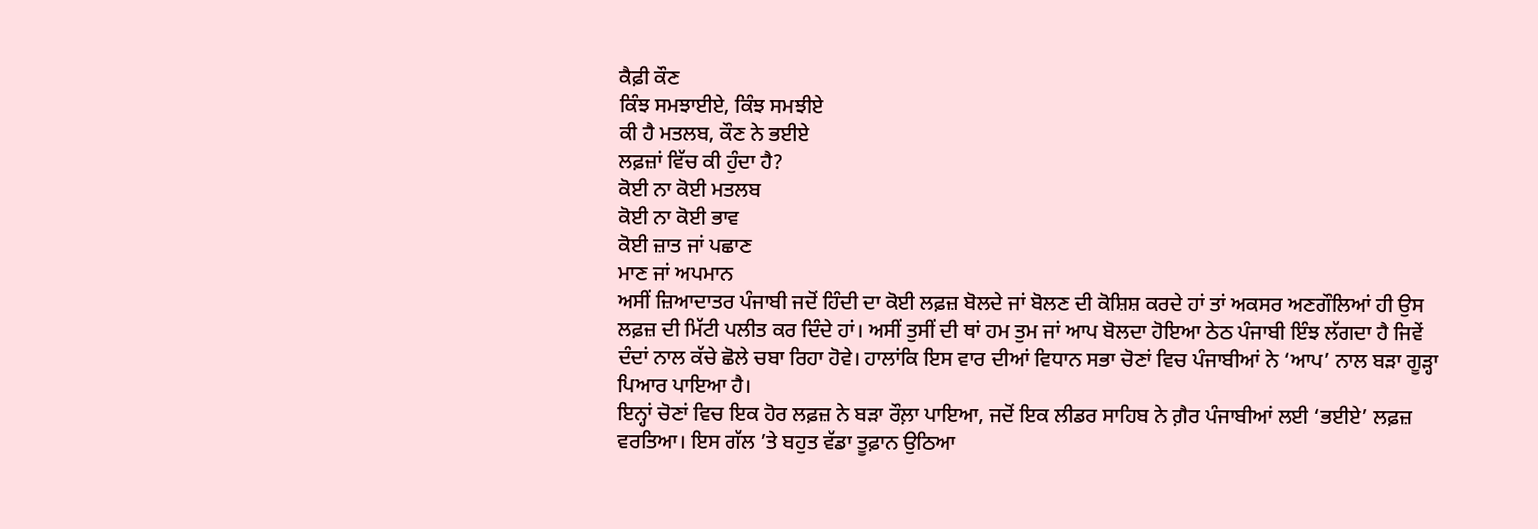ਕੈਫ਼ੀ ਕੌਣ
ਕਿੰਝ ਸਮਝਾਈਏ, ਕਿੰਝ ਸਮਝੀਏ
ਕੀ ਹੈ ਮਤਲਬ, ਕੌਣ ਨੇ ਭਈਏ
ਲਫ਼ਜ਼ਾਂ ਵਿੱਚ ਕੀ ਹੁੰਦਾ ਹੈ?
ਕੋਈ ਨਾ ਕੋਈ ਮਤਲਬ
ਕੋਈ ਨਾ ਕੋਈ ਭਾਵ
ਕੋਈ ਜ਼ਾਤ ਜਾਂ ਪਛਾਣ
ਮਾਣ ਜਾਂ ਅਪਮਾਨ
ਅਸੀਂ ਜ਼ਿਆਦਾਤਰ ਪੰਜਾਬੀ ਜਦੋਂ ਹਿੰਦੀ ਦਾ ਕੋਈ ਲਫ਼ਜ਼ ਬੋਲਦੇ ਜਾਂ ਬੋਲਣ ਦੀ ਕੋਸ਼ਿਸ਼ ਕਰਦੇ ਹਾਂ ਤਾਂ ਅਕਸਰ ਅਣਗੌਲਿਆਂ ਹੀ ਉਸ ਲਫ਼ਜ਼ ਦੀ ਮਿੱਟੀ ਪਲੀਤ ਕਰ ਦਿੰਦੇ ਹਾਂ। ਅਸੀਂ ਤੁਸੀਂ ਦੀ ਥਾਂ ਹਮ ਤੁਮ ਜਾਂ ਆਪ ਬੋਲਦਾ ਹੋਇਆ ਠੇਠ ਪੰਜਾਬੀ ਇੰਝ ਲੱਗਦਾ ਹੈ ਜਿਵੇਂ ਦੰਦਾਂ ਨਾਲ ਕੱਚੇ ਛੋਲੇ ਚਬਾ ਰਿਹਾ ਹੋਵੇ। ਹਾਲਾਂਕਿ ਇਸ ਵਾਰ ਦੀਆਂ ਵਿਧਾਨ ਸਭਾ ਚੋਣਾਂ ਵਿਚ ਪੰਜਾਬੀਆਂ ਨੇ ‘ਆਪ’ ਨਾਲ ਬੜਾ ਗੂੜ੍ਹਾ ਪਿਆਰ ਪਾਇਆ ਹੈ।
ਇਨ੍ਹਾਂ ਚੋਣਾਂ ਵਿਚ ਇਕ ਹੋਰ ਲਫ਼ਜ਼ ਨੇ ਬੜਾ ਰੌਲ਼ਾ ਪਾਇਆ, ਜਦੋਂ ਇਕ ਲੀਡਰ ਸਾਹਿਬ ਨੇ ਗ਼ੈਰ ਪੰਜਾਬੀਆਂ ਲਈ ‘ਭਈਏ’ ਲਫ਼ਜ਼ ਵਰਤਿਆ। ਇਸ ਗੱਲ ’ਤੇ ਬਹੁਤ ਵੱਡਾ ਤੂਫ਼ਾਨ ਉਠਿਆ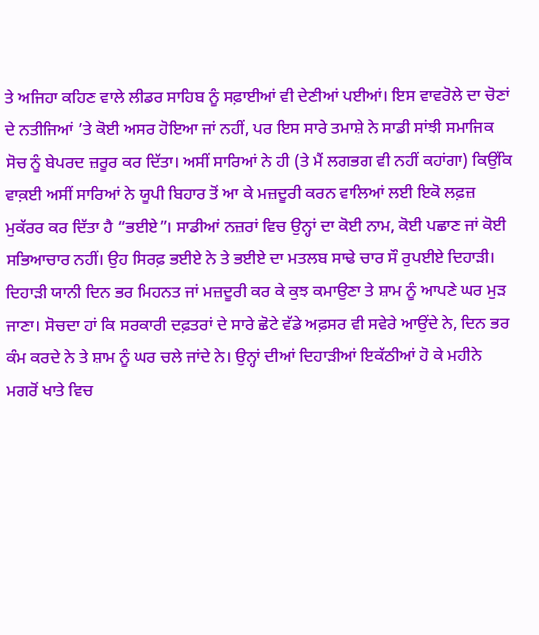ਤੇ ਅਜਿਹਾ ਕਹਿਣ ਵਾਲੇ ਲੀਡਰ ਸਾਹਿਬ ਨੂੰ ਸਫ਼ਾਈਆਂ ਵੀ ਦੇਣੀਆਂ ਪਈਆਂ। ਇਸ ਵਾਵਰੋਲੇ ਦਾ ਚੋਣਾਂ ਦੇ ਨਤੀਜਿਆਂ ’ਤੇ ਕੋਈ ਅਸਰ ਹੋਇਆ ਜਾਂ ਨਹੀਂ, ਪਰ ਇਸ ਸਾਰੇ ਤਮਾਸ਼ੇ ਨੇ ਸਾਡੀ ਸਾਂਝੀ ਸਮਾਜਿਕ ਸੋਚ ਨੂੰ ਬੇਪਰਦ ਜ਼ਰੂਰ ਕਰ ਦਿੱਤਾ। ਅਸੀਂ ਸਾਰਿਆਂ ਨੇ ਹੀ (ਤੇ ਮੈਂ ਲਗਭਗ ਵੀ ਨਹੀਂ ਕਹਾਂਗਾ) ਕਿਉਂਕਿ ਵਾਕ਼ਈ ਅਸੀਂ ਸਾਰਿਆਂ ਨੇ ਯੂਪੀ ਬਿਹਾਰ ਤੋਂ ਆ ਕੇ ਮਜ਼ਦੂਰੀ ਕਰਨ ਵਾਲਿਆਂ ਲਈ ਇਕੋ ਲਫ਼ਜ਼ ਮੁਕੱਰਰ ਕਰ ਦਿੱਤਾ ਹੈ “ਭਈਏ”। ਸਾਡੀਆਂ ਨਜ਼ਰਾਂ ਵਿਚ ਉਨ੍ਹਾਂ ਦਾ ਕੋਈ ਨਾਮ, ਕੋਈ ਪਛਾਣ ਜਾਂ ਕੋਈ ਸਭਿਆਚਾਰ ਨਹੀਂ। ਉਹ ਸਿਰਫ਼ ਭਈਏ ਨੇ ਤੇ ਭਈਏ ਦਾ ਮਤਲਬ ਸਾਢੇ ਚਾਰ ਸੌ ਰੁਪਈਏ ਦਿਹਾੜੀ।
ਦਿਹਾੜੀ ਯਾਨੀ ਦਿਨ ਭਰ ਮਿਹਨਤ ਜਾਂ ਮਜ਼ਦੂਰੀ ਕਰ ਕੇ ਕੁਝ ਕਮਾਉਣਾ ਤੇ ਸ਼ਾਮ ਨੂੰ ਆਪਣੇ ਘਰ ਮੁੜ ਜਾਣਾ। ਸੋਚਦਾ ਹਾਂ ਕਿ ਸਰਕਾਰੀ ਦਫ਼ਤਰਾਂ ਦੇ ਸਾਰੇ ਛੋਟੇ ਵੱਡੇ ਅਫ਼ਸਰ ਵੀ ਸਵੇਰੇ ਆਉਂਦੇ ਨੇ, ਦਿਨ ਭਰ ਕੰਮ ਕਰਦੇ ਨੇ ਤੇ ਸ਼ਾਮ ਨੂੰ ਘਰ ਚਲੇ ਜਾਂਦੇ ਨੇ। ਉਨ੍ਹਾਂ ਦੀਆਂ ਦਿਹਾੜੀਆਂ ਇਕੱਠੀਆਂ ਹੋ ਕੇ ਮਹੀਨੇ ਮਗਰੋਂ ਖਾਤੇ ਵਿਚ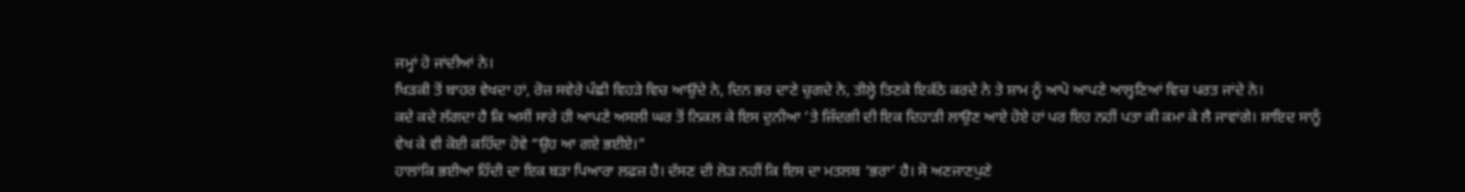ਜਮ੍ਹਾਂ ਹੋ ਜਾਂਦੀਆਂ ਨੇ।
ਖਿੜਕੀ ਤੋਂ ਬਾਹਰ ਵੇਖਦਾ ਹਾਂ, ਰੋਜ਼ ਸਵੇਰੇ ਪੰਛੀ ਵਿਹੜੇ ਵਿਚ ਆਉਂਦੇ ਨੇ, ਦਿਨ ਭਰ ਦਾਣੇ ਚੁਗਦੇ ਨੇ, ਤੀਲ੍ਹੇ ਤਿਣਕੇ ਇਕੱਠੇ ਕਰਦੇ ਨੇ ਤੇ ਸ਼ਾਮ ਨੂੰ ਆਪੋ ਆਪਣੇ ਆਲ੍ਹਣਿਆਂ ਵਿਚ ਪਰਤ ਜਾਂਦੇ ਨੇ।
ਕਦੇ ਕਦੇ ਲੱਗਦਾ ਹੈ ਕਿ ਅਸੀਂ ਸਾਰੇ ਹੀ ਆਪਣੇ ਅਸਲੀ ਘਰ ਤੋਂ ਨਿਕਲ ਕੇ ਇਸ ਦੁਨੀਆ ’ਤੇ ਜ਼ਿੰਦਗੀ ਦੀ ਇਕ ਦਿਹਾੜੀ ਲਾਉਣ ਆਏ ਹੋਏ ਹਾਂ ਪਰ ਇਹ ਨਹੀਂ ਪਤਾ ਕੀ ਕਮਾ ਕੇ ਲੈ ਜਾਵਾਂਗੇ। ਸ਼ਾਇਦ ਸਾਨੂੰ ਵੇਖ ਕੇ ਵੀ ਕੋਈ ਕਹਿੰਦਾ ਹੋਵੇ “ਉਹ ਆ ਗਏ ਭਈਏ।”
ਹਾਲਾਂਕਿ ਭਈਆ ਹਿੰਦੀ ਦਾ ਇਕ ਬੜਾ ਪਿਆਰਾ ਲਫ਼ਜ਼ ਹੈ। ਦੱਸਣ ਦੀ ਲੋੜ ਨਹੀਂ ਕਿ ਇਸ ਦਾ ਮਤਲਬ ‘ਭਰਾ’ ਹੈ। ਸੋ ਅਣਜਾਣਪੁਣੇ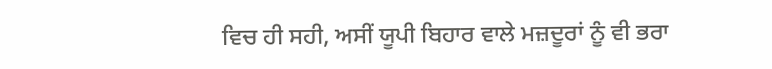ਵਿਚ ਹੀ ਸਹੀ, ਅਸੀਂ ਯੂਪੀ ਬਿਹਾਰ ਵਾਲੇ ਮਜ਼ਦੂਰਾਂ ਨੂੰ ਵੀ ਭਰਾ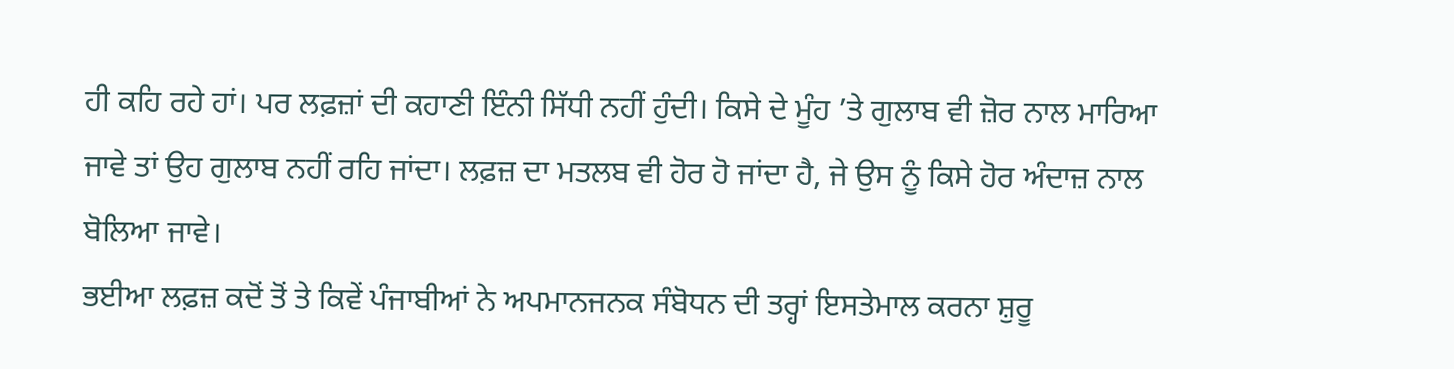ਹੀ ਕਹਿ ਰਹੇ ਹਾਂ। ਪਰ ਲਫ਼ਜ਼ਾਂ ਦੀ ਕਹਾਣੀ ਇੰਨੀ ਸਿੱਧੀ ਨਹੀਂ ਹੁੰਦੀ। ਕਿਸੇ ਦੇ ਮੂੰਹ ’ਤੇ ਗੁਲਾਬ ਵੀ ਜ਼ੋਰ ਨਾਲ ਮਾਰਿਆ ਜਾਵੇ ਤਾਂ ਉਹ ਗੁਲਾਬ ਨਹੀਂ ਰਹਿ ਜਾਂਦਾ। ਲਫ਼ਜ਼ ਦਾ ਮਤਲਬ ਵੀ ਹੋਰ ਹੋ ਜਾਂਦਾ ਹੈ, ਜੇ ਉਸ ਨੂੰ ਕਿਸੇ ਹੋਰ ਅੰਦਾਜ਼ ਨਾਲ ਬੋਲਿਆ ਜਾਵੇ।
ਭਈਆ ਲਫ਼ਜ਼ ਕਦੋਂ ਤੋਂ ਤੇ ਕਿਵੇਂ ਪੰਜਾਬੀਆਂ ਨੇ ਅਪਮਾਨਜਨਕ ਸੰਬੋਧਨ ਦੀ ਤਰ੍ਹਾਂ ਇਸਤੇਮਾਲ ਕਰਨਾ ਸ਼ੁਰੂ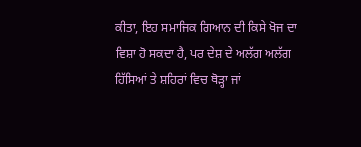ਕੀਤਾ, ਇਹ ਸਮਾਜਿਕ ਗਿਆਨ ਦੀ ਕਿਸੇ ਖੋਜ ਦਾ ਵਿਸ਼ਾ ਹੋ ਸਕਦਾ ਹੈ, ਪਰ ਦੇਸ਼ ਦੇ ਅਲੱਗ ਅਲੱਗ ਹਿੱਸਿਆਂ ਤੇ ਸ਼ਹਿਰਾਂ ਵਿਚ ਥੋੜ੍ਹਾ ਜਾਂ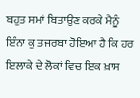ਬਹੁਤ ਸਮਾਂ ਬਿਤਾਉਣ ਕਰਕੇ ਮੈਨੂੰ ਇੰਨਾ ਕੁ ਤਜਰਬਾ ਹੋਇਆ ਹੈ ਕਿ ਹਰ ਇਲਾਕੇ ਦੇ ਲੋਕਾਂ ਵਿਚ ਇਕ ਖ਼ਾਸ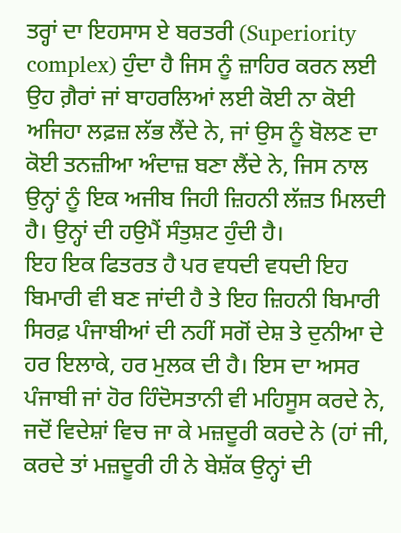ਤਰ੍ਹਾਂ ਦਾ ਇਹਸਾਸ ਏ ਬਰਤਰੀ (Superiority complex) ਹੁੰਦਾ ਹੈ ਜਿਸ ਨੂੰ ਜ਼ਾਹਿਰ ਕਰਨ ਲਈ ਉਹ ਗ਼ੈਰਾਂ ਜਾਂ ਬਾਹਰਲਿਆਂ ਲਈ ਕੋਈ ਨਾ ਕੋਈ ਅਜਿਹਾ ਲਫ਼ਜ਼ ਲੱਭ ਲੈਂਦੇ ਨੇ, ਜਾਂ ਉਸ ਨੂੰ ਬੋਲਣ ਦਾ ਕੋਈ ਤਨਜ਼ੀਆ ਅੰਦਾਜ਼ ਬਣਾ ਲੈਂਦੇ ਨੇ, ਜਿਸ ਨਾਲ ਉਨ੍ਹਾਂ ਨੂੰ ਇਕ ਅਜੀਬ ਜਿਹੀ ਜ਼ਿਹਨੀ ਲੱਜ਼ਤ ਮਿਲਦੀ ਹੈ। ਉਨ੍ਹਾਂ ਦੀ ਹਉਮੈਂ ਸੰਤੁਸ਼ਟ ਹੁੰਦੀ ਹੈ।
ਇਹ ਇਕ ਫਿਤਰਤ ਹੈ ਪਰ ਵਧਦੀ ਵਧਦੀ ਇਹ ਬਿਮਾਰੀ ਵੀ ਬਣ ਜਾਂਦੀ ਹੈ ਤੇ ਇਹ ਜ਼ਿਹਨੀ ਬਿਮਾਰੀ ਸਿਰਫ਼ ਪੰਜਾਬੀਆਂ ਦੀ ਨਹੀਂ ਸਗੋਂ ਦੇਸ਼ ਤੇ ਦੁਨੀਆ ਦੇ ਹਰ ਇਲਾਕੇ, ਹਰ ਮੁਲਕ ਦੀ ਹੈ। ਇਸ ਦਾ ਅਸਰ ਪੰਜਾਬੀ ਜਾਂ ਹੋਰ ਹਿੰਦੋਸਤਾਨੀ ਵੀ ਮਹਿਸੂਸ ਕਰਦੇ ਨੇ, ਜਦੋਂ ਵਿਦੇਸ਼ਾਂ ਵਿਚ ਜਾ ਕੇ ਮਜ਼ਦੂਰੀ ਕਰਦੇ ਨੇ (ਹਾਂ ਜੀ, ਕਰਦੇ ਤਾਂ ਮਜ਼ਦੂਰੀ ਹੀ ਨੇ ਬੇਸ਼ੱਕ ਉਨ੍ਹਾਂ ਦੀ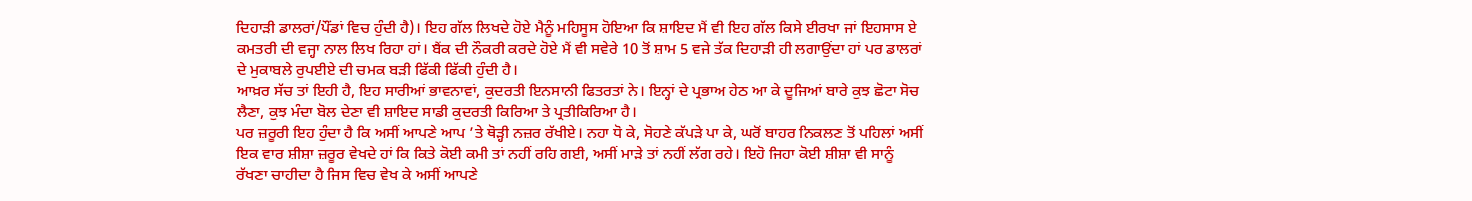ਦਿਹਾੜੀ ਡਾਲਰਾਂ/ਪੌਂਡਾਂ ਵਿਚ ਹੁੰਦੀ ਹੈ)। ਇਹ ਗੱਲ ਲਿਖਦੇ ਹੋਏ ਮੈਨੂੰ ਮਹਿਸੂਸ ਹੋਇਆ ਕਿ ਸ਼ਾਇਦ ਮੈਂ ਵੀ ਇਹ ਗੱਲ ਕਿਸੇ ਈਰਖਾ ਜਾਂ ਇਹਸਾਸ ਏ ਕਮਤਰੀ ਦੀ ਵਜ੍ਹਾ ਨਾਲ ਲਿਖ ਰਿਹਾ ਹਾਂ। ਬੈਂਕ ਦੀ ਨੌਕਰੀ ਕਰਦੇ ਹੋਏ ਮੈਂ ਵੀ ਸਵੇਰੇ 10 ਤੋਂ ਸ਼ਾਮ 5 ਵਜੇ ਤੱਕ ਦਿਹਾੜੀ ਹੀ ਲਗਾਉਂਦਾ ਹਾਂ ਪਰ ਡਾਲਰਾਂ ਦੇ ਮੁਕਾਬਲੇ ਰੁਪਈਏ ਦੀ ਚਮਕ ਬੜੀ ਫਿੱਕੀ ਫਿੱਕੀ ਹੁੰਦੀ ਹੈ।
ਆਖ਼ਰ ਸੱਚ ਤਾਂ ਇਹੀ ਹੈ, ਇਹ ਸਾਰੀਆਂ ਭਾਵਨਾਵਾਂ, ਕੁਦਰਤੀ ਇਨਸਾਨੀ ਫਿਤਰਤਾਂ ਨੇ। ਇਨ੍ਹਾਂ ਦੇ ਪ੍ਰਭਾਅ ਹੇਠ ਆ ਕੇ ਦੂਜਿਆਂ ਬਾਰੇ ਕੁਝ ਛੋਟਾ ਸੋਚ ਲੈਣਾ, ਕੁਝ ਮੰਦਾ ਬੋਲ ਦੇਣਾ ਵੀ ਸ਼ਾਇਦ ਸਾਡੀ ਕੁਦਰਤੀ ਕਿਰਿਆ ਤੇ ਪ੍ਰਤੀਕਿਰਿਆ ਹੈ।
ਪਰ ਜ਼ਰੂਰੀ ਇਹ ਹੁੰਦਾ ਹੈ ਕਿ ਅਸੀਂ ਆਪਣੇ ਆਪ ’ਤੇ ਥੋੜ੍ਹੀ ਨਜ਼ਰ ਰੱਖੀਏ। ਨਹਾ ਧੋ ਕੇ, ਸੋਹਣੇ ਕੱਪੜੇ ਪਾ ਕੇ, ਘਰੋਂ ਬਾਹਰ ਨਿਕਲਣ ਤੋਂ ਪਹਿਲਾਂ ਅਸੀਂ ਇਕ ਵਾਰ ਸ਼ੀਸ਼ਾ ਜ਼ਰੂਰ ਵੇਖਦੇ ਹਾਂ ਕਿ ਕਿਤੇ ਕੋਈ ਕਮੀ ਤਾਂ ਨਹੀਂ ਰਹਿ ਗਈ, ਅਸੀਂ ਮਾੜੇ ਤਾਂ ਨਹੀਂ ਲੱਗ ਰਹੇ। ਇਹੋ ਜਿਹਾ ਕੋਈ ਸ਼ੀਸ਼ਾ ਵੀ ਸਾਨੂੰ ਰੱਖਣਾ ਚਾਹੀਦਾ ਹੈ ਜਿਸ ਵਿਚ ਵੇਖ ਕੇ ਅਸੀਂ ਆਪਣੇ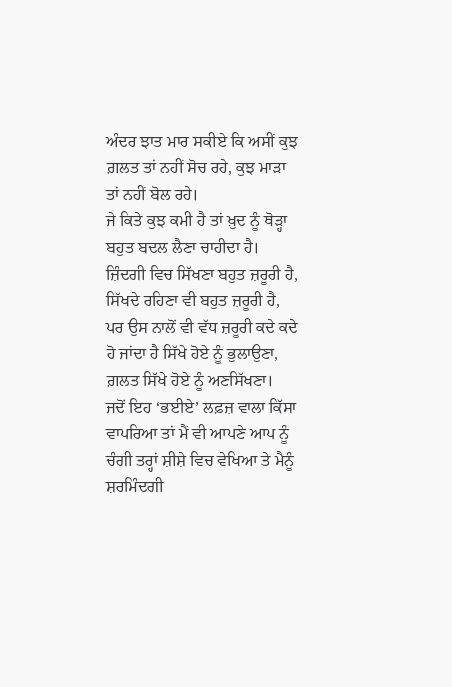ਅੰਦਰ ਝਾਤ ਮਾਰ ਸਕੀਏ ਕਿ ਅਸੀਂ ਕੁਝ ਗ਼ਲਤ ਤਾਂ ਨਹੀਂ ਸੋਚ ਰਹੇ, ਕੁਝ ਮਾੜਾ ਤਾਂ ਨਹੀਂ ਬੋਲ ਰਹੇ।
ਜੇ ਕਿਤੇ ਕੁਝ ਕਮੀ ਹੈ ਤਾਂ ਖ਼ੁਦ ਨੂੰ ਥੋੜ੍ਹਾ ਬਹੁਤ ਬਦਲ ਲੈਣਾ ਚਾਹੀਦਾ ਹੈ। ਜ਼ਿੰਦਗੀ ਵਿਚ ਸਿੱਖਣਾ ਬਹੁਤ ਜ਼ਰੂਰੀ ਹੈ, ਸਿੱਖਦੇ ਰਹਿਣਾ ਵੀ ਬਹੁਤ ਜ਼ਰੂਰੀ ਹੈ, ਪਰ ਉਸ ਨਾਲੋਂ ਵੀ ਵੱਧ ਜ਼ਰੂਰੀ ਕਦੇ ਕਦੇ ਹੋ ਜਾਂਦਾ ਹੈ ਸਿੱਖੇ ਹੋਏ ਨੂੰ ਭੁਲਾਉਣਾ, ਗ਼ਲਤ ਸਿੱਖੇ ਹੋਏ ਨੂੰ ਅਣਸਿੱਖਣਾ।
ਜਦੋਂ ਇਹ ‘ਭਈਏ’ ਲਫ਼ਜ਼ ਵਾਲਾ ਕਿੱਸਾ ਵਾਪਰਿਆ ਤਾਂ ਮੈਂ ਵੀ ਆਪਣੇ ਆਪ ਨੂੰ ਚੰਗੀ ਤਰ੍ਹਾਂ ਸ਼ੀਸ਼ੇ ਵਿਚ ਵੇਖਿਆ ਤੇ ਮੈਨੂੰ ਸ਼ਰਮਿੰਦਗੀ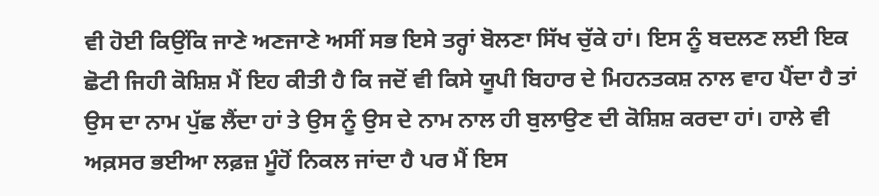ਵੀ ਹੋਈ ਕਿਉਂਕਿ ਜਾਣੇ ਅਣਜਾਣੇ ਅਸੀਂ ਸਭ ਇਸੇ ਤਰ੍ਹਾਂ ਬੋਲਣਾ ਸਿੱਖ ਚੁੱਕੇ ਹਾਂ। ਇਸ ਨੂੰ ਬਦਲਣ ਲਈ ਇਕ ਛੋਟੀ ਜਿਹੀ ਕੋਸ਼ਿਸ਼ ਮੈਂ ਇਹ ਕੀਤੀ ਹੈ ਕਿ ਜਦੋਂ ਵੀ ਕਿਸੇ ਯੂਪੀ ਬਿਹਾਰ ਦੇ ਮਿਹਨਤਕਸ਼ ਨਾਲ ਵਾਹ ਪੈਂਦਾ ਹੈ ਤਾਂ ਉਸ ਦਾ ਨਾਮ ਪੁੱਛ ਲੈਂਦਾ ਹਾਂ ਤੇ ਉਸ ਨੂੰ ਉਸ ਦੇ ਨਾਮ ਨਾਲ ਹੀ ਬੁਲਾਉਣ ਦੀ ਕੋਸ਼ਿਸ਼ ਕਰਦਾ ਹਾਂ। ਹਾਲੇ ਵੀ ਅਕ਼ਸਰ ਭਈਆ ਲਫ਼ਜ਼ ਮੂੰਹੋਂ ਨਿਕਲ ਜਾਂਦਾ ਹੈ ਪਰ ਮੈਂ ਇਸ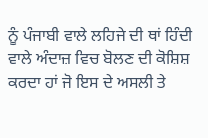ਨੂੰ ਪੰਜਾਬੀ ਵਾਲੇ ਲਹਿਜੇ ਦੀ ਥਾਂ ਹਿੰਦੀ ਵਾਲੇ ਅੰਦਾਜ਼ ਵਿਚ ਬੋਲਣ ਦੀ ਕੋਸ਼ਿਸ਼ ਕਰਦਾ ਹਾਂ ਜੋ ਇਸ ਦੇ ਅਸਲੀ ਤੇ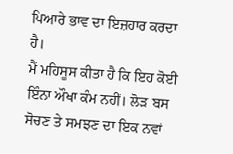ਪਿਆਰੇ ਭਾਵ ਦਾ ਇਜ਼ਹਾਰ ਕਰਦਾ ਹੈ।
ਮੈਂ ਮਹਿਸੂਸ ਕੀਤਾ ਹੈ ਕਿ ਇਹ ਕੋਈ ਇੰਨਾ ਔਖਾ ਕੰਮ ਨਹੀਂ। ਲੋੜ ਬਸ ਸੋਚਣ ਤੇ ਸਮਝਣ ਦਾ ਇਕ ਨਵਾਂ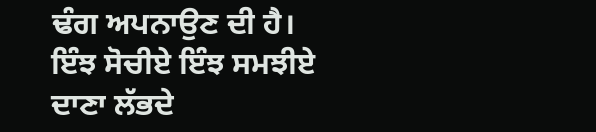ਢੰਗ ਅਪਨਾਉਣ ਦੀ ਹੈ।
ਇੰਝ ਸੋਚੀਏ ਇੰਝ ਸਮਝੀਏ
ਦਾਣਾ ਲੱਭਦੇ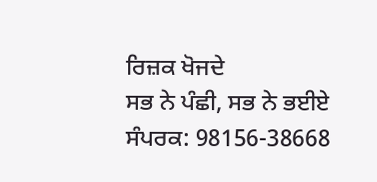ਰਿਜ਼ਕ ਖੋਜਦੇ
ਸਭ ਨੇ ਪੰਛੀ, ਸਭ ਨੇ ਭਈਏ
ਸੰਪਰਕ: 98156-38668